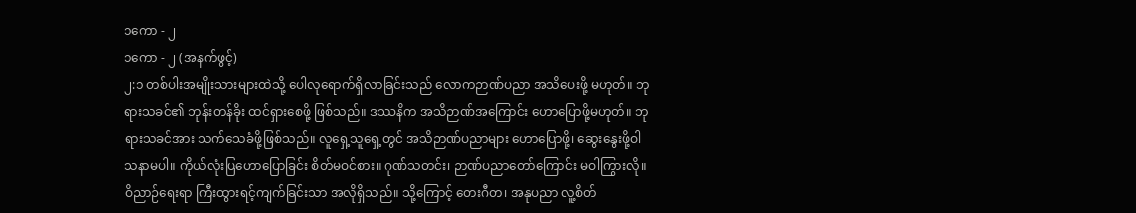၁ကော - ၂
၁ကော - ၂ (အနက်ဖွင့်)
၂:၁ တစ်ပါးအမျိုးသားများထဲသို့ ပေါလုရောက်ရှိလာခြင်းသည် လောကဉာဏ်ပညာ အသိပေးဖို့ မဟုတ်။ ဘုရားသခင်၏ ဘုန်းတန်ခိုး ထင်ရှားစေဖို့ ဖြစ်သည်။ ဒဿနိက အသိဉာဏ်အကြောင်း ဟောပြောဖို့မဟုတ်။ ဘုရားသခင်အား သက်သေခံဖို့ဖြစ်သည်။ လူရှေ့သူရှေ့တွင် အသိဉာဏ်ပညာများ ဟောပြောဖို့၊ ဆွေးနွေးဖို့ဝါသနာမပါ။ ကိုယ်လုံးပြဟောပြောခြင်း စိတ်မဝင်စား။ ဂုဏ်သတင်း၊ ဉာဏ်ပညာတော်ကြောင်း မဝါကြွားလို။ ဝိညာဉ်ရေးရာ ကြီးထွားရင့်ကျက်ခြင်းသာ အလိုရှိသည်။ သို့ကြောင့် တေးဂီတ၊ အနုပညာ လူ့စိတ်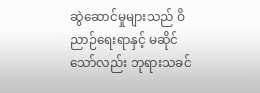ဆွဲဆောင်မှုများသည် ဝိညာဉ်ရေးရာနှင့် မဆိုင်သော်လည်း ဘုရားသခင်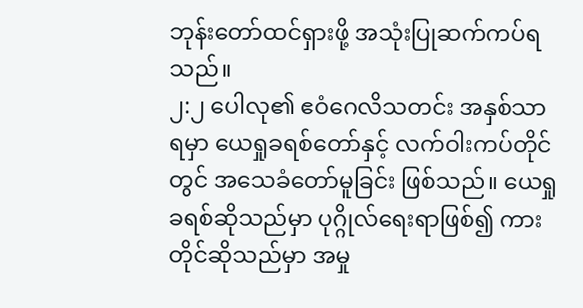ဘုန်းတော်ထင်ရှားဖို့ အသုံးပြုဆက်ကပ်ရသည်။
၂:၂ ပေါလု၏ ဧဝံဂေလိသတင်း အနှစ်သာရမှာ ယေရှုခရစ်တော်နှင့် လက်ဝါးကပ်တိုင်တွင် အသေခံတော်မူခြင်း ဖြစ်သည်။ ယေရှုခရစ်ဆိုသည်မှာ ပုဂ္ဂိုလ်ရေးရာဖြစ်၍ ကားတိုင်ဆိုသည်မှာ အမှု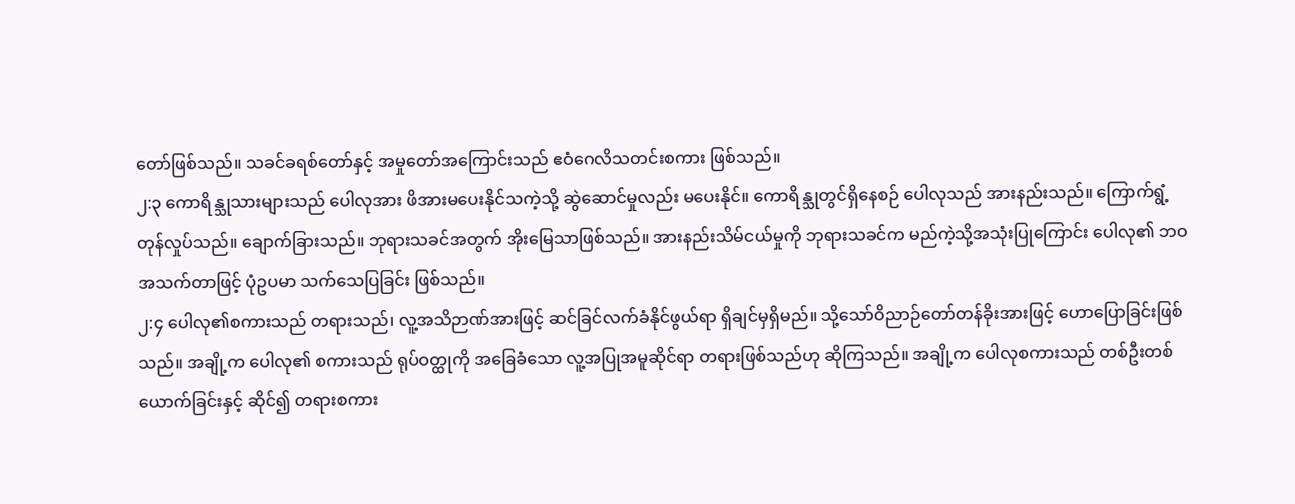တော်ဖြစ်သည်။ သခင်ခရစ်တော်နှင့် အမှုတော်အကြောင်းသည် ဧဝံဂေလိသတင်းစကား ဖြစ်သည်။
၂:၃ ကောရိန္သုသားများသည် ပေါလုအား ဖိအားမပေးနိုင်သကဲ့သို့ ဆွဲဆောင်မှုလည်း မပေးနိုင်။ ကောရိန္သုတွင်ရှိနေစဉ် ပေါလုသည် အားနည်းသည်။ ကြောက်ရွံ့တုန်လှုပ်သည်။ ချောက်ခြားသည်။ ဘုရားသခင်အတွက် အိုးမြေသာဖြစ်သည်။ အားနည်းသိမ်ငယ်မှုကို ဘုရားသခင်က မည်ကဲ့သို့အသုံးပြုကြောင်း ပေါလု၏ ဘဝအသက်တာဖြင့် ပုံဥပမာ သက်သေပြခြင်း ဖြစ်သည်။
၂:၄ ပေါလု၏စကားသည် တရားသည်၊ လူ့အသိဉာဏ်အားဖြင့် ဆင်ခြင်လက်ခံနိုင်ဖွယ်ရာ ရှိချင်မှရှိမည်။ သို့သော်ဝိညာဉ်တော်တန်ခိုးအားဖြင့် ဟောပြောခြင်းဖြစ်သည်။ အချို့က ပေါလု၏ စကားသည် ရုပ်ဝတ္ထုကို အခြေခံသော လူ့အပြုအမူဆိုင်ရာ တရားဖြစ်သည်ဟု ဆိုကြသည်။ အချို့က ပေါလုစကားသည် တစ်ဦးတစ်ယောက်ခြင်းနှင့် ဆိုင်၍ တရားစကား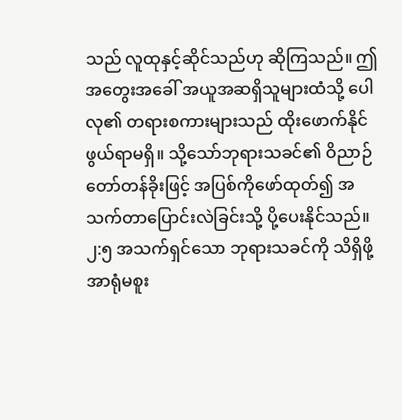သည် လူထုနှင့်ဆိုင်သည်ဟု ဆိုကြသည်။ ဤအတွေးအခေါ် အယူအဆရှိသူများထံသို့ ပေါလု၏ တရားစကားများသည် ထိုးဖောက်နိုင်ဖွယ်ရာမရှိ။ သို့သော်ဘုရားသခင်၏ ဝိညာဉ်တော်တန်ခိုးဖြင့် အပြစ်ကိုဖော်ထုတ်၍ အသက်တာပြောင်းလဲခြင်းသို့ ပို့ပေးနိုင်သည်။
၂:၅ အသက်ရှင်သော ဘုရားသခင်ကို သိရှိဖို့အာရုံမစူး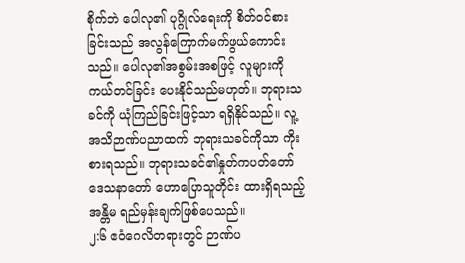စိုက်ဘဲ ပေါလု၏ ပုဂ္ဂိုလ်ရေးကို စိတ်ဝင်စားခြင်းသည် အလွန်ကြောက်မက်ဖွယ်ကောင်းသည်။ ပေါလု၏အစွမ်းအစဖြင့် လူများကို ကယ်တင်ခြင်း ပေးနိုင်သည်မဟုတ်။ ဘုရားသခင်ကို ယုံကြည်ခြင်းဖြင့်သာ ရရှိနိုင်သည်။ လူ့အသိဉာဏ်ပညာထက် ဘုရားသခင်ကိုသာ ကိုးစားရသည်။ ဘုရားသခင်၏နှုတ်ကပတ်တော် ဒေသနာတော် ဟောပြောသူတိုင်း ထားရှိရသည့်အန္တိမ ရည်မှန်းချက်ဖြစ်ပေသည်။
၂:၆ ဧဝံဂေလိတရားတွင် ဉာဏ်ပ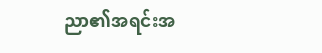ညာ၏အရင်းအ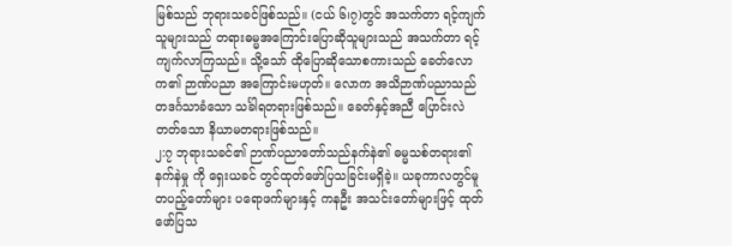မြစ်သည် ဘုရားသခင်ဖြစ်သည်။ (ငယ် ၆၊၇)တွင် အသက်တာ ရင့်ကျက်သူများသည် တရားဓမ္မအကြောင်းပြောဆိုသူများသည် အသက်တာ ရင့်ကျက်လာကြသည်။ သို့သော် ထိုပြောဆိုသောစကားသည် ခေတ်လောက၏ ဉာဏ်ပညာ အကြောင်းမဟုတ်။ လောက အသိဉာဏ်ပညာသည် တဒင်္ဂသာခံသော သင်္ခါရတရားဖြစ်သည်။ ခေတ်နှင့်အညီ ပြောင်းလဲတတ်သော နိယာမတရားဖြစ်သည်။
၂:၇ ဘုရားသခင်၏ ဉာဏ်ပညာတော်သည်နက်နဲ၏ ဓမ္မသစ်တရား၏နက်နဲမှု ကို ရှေးယခင် တွင်ထုတ်ဖော်ပြသခြင်းမရှိခဲ့။ ယခုကာလတွင်မူ တပည့်တော်များ ပရောဖက်များနှင့် ကနဦး အသင်းတော်များဖြင့် ထုတ်ဖော်ပြသ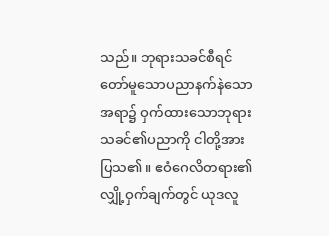သည်။ ဘုရားသခင်စီရင်တော်မူသောပညာနက်နဲသော အရာ၌ ဝှက်ထားသောဘုရားသခင်၏ပညာကို ငါတို့အားပြသ၏။ ဧဝံဂေလိတရား၏လျှို့ဝှက်ချက်တွင် ယုဒလူ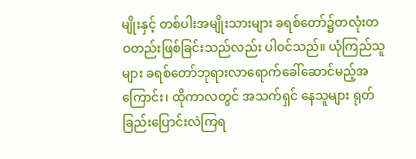မျိုးနှင့် တစ်ပါးအမျိုးသားများ ခရစ်တော်၌တလုံးတဝတည်းဖြစ်ခြင်းသည်လည်း ပါဝင်သည်။ ယုံကြည်သူများ ခရစ်တော်ဘုရားလာရောက်ခေါ်ဆောင်မည့်အကြောင်း၊ ထိုကာလတွင် အသက်ရှင် နေသူများ ရုတ်ခြည်းပြောင်းလဲကြရ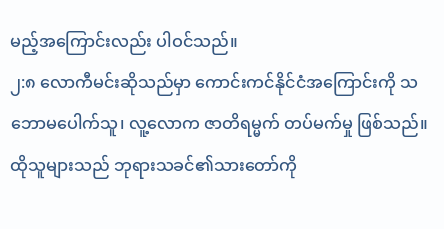မည့်အကြောင်းလည်း ပါဝင်သည်။
၂:၈ လောကီမင်းဆိုသည်မှာ ကောင်းကင်နိုင်ငံအကြောင်းကို သဘောမပေါက်သူ၊ လူ့လောက ဇာတိရမ္မက် တပ်မက်မှု ဖြစ်သည်။ ထိုသူများသည် ဘုရားသခင်၏သားတော်ကို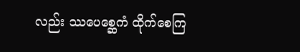လည်း ဿပေစ္ဆေကံ ထိုက်စေကြ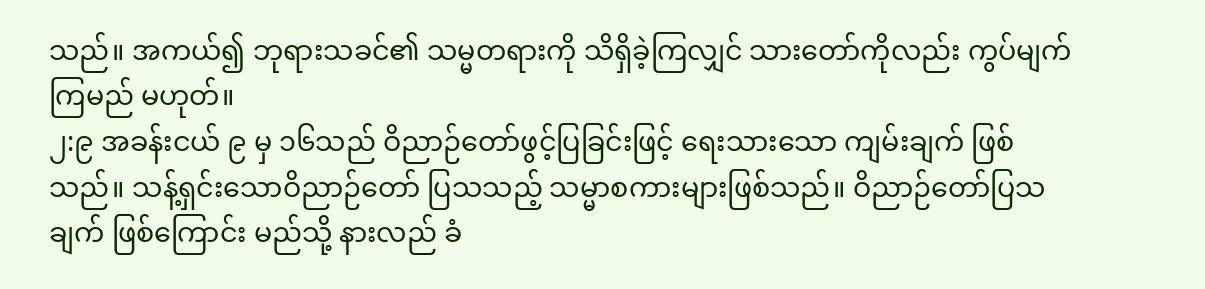သည်။ အကယ်၍ ဘုရားသခင်၏ သမ္မတရားကို သိရှိခဲ့ကြလျှင် သားတော်ကိုလည်း ကွပ်မျက်ကြမည် မဟုတ်။
၂:၉ အခန်းငယ် ၉ မှ ၁၆သည် ဝိညာဉ်တော်ဖွင့်ပြခြင်းဖြင့် ရေးသားသော ကျမ်းချက် ဖြစ်သည်။ သန့်ရှင်းသောဝိညာဉ်တော် ပြသသည့် သမ္မာစကားများဖြစ်သည်။ ဝိညာဉ်တော်ပြသချက် ဖြစ်ကြောင်း မည်သို့ နားလည် ခံ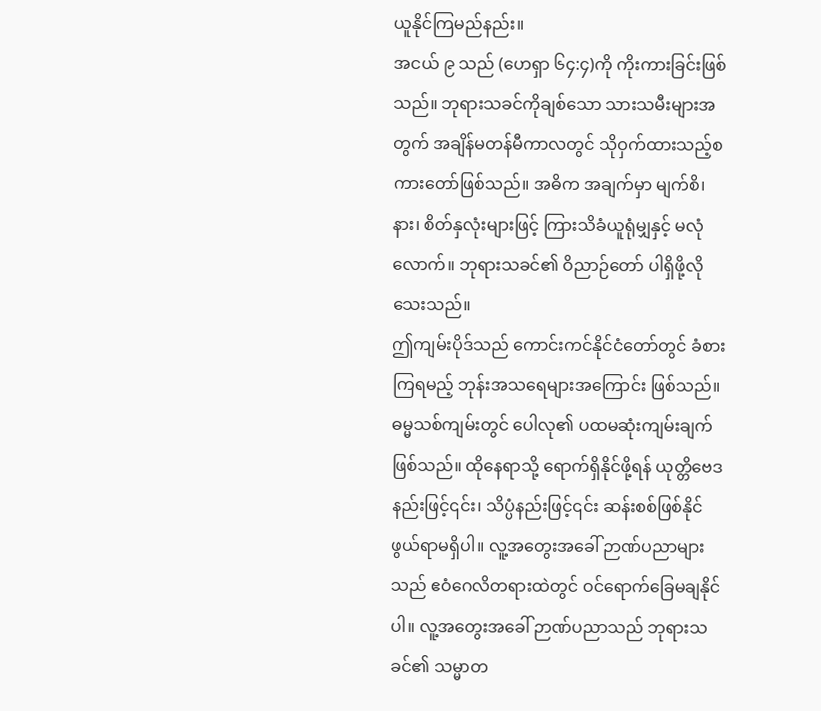ယူနိုင်ကြမည်နည်း။
အငယ် ၉ သည် (ဟေရှာ ၆၄:၄)ကို ကိုးကားခြင်းဖြစ်သည်။ ဘုရားသခင်ကိုချစ်သော သားသမီးများအတွက် အချိန်မတန်မီကာလတွင် သိုဝှက်ထားသည့်စကားတော်ဖြစ်သည်။ အဓိက အချက်မှာ မျက်စိ၊ နား၊ စိတ်နှလုံးများဖြင့် ကြားသိခံယူရုံမျှနှင့် မလုံလောက်။ ဘုရားသခင်၏ ဝိညာဉ်တော် ပါရှိဖို့လိုသေးသည်။
ဤကျမ်းပိုဒ်သည် ကောင်းကင်နိုင်ငံတော်တွင် ခံစားကြရမည့် ဘုန်းအသရေများအကြောင်း ဖြစ်သည်။ ဓမ္မသစ်ကျမ်းတွင် ပေါလု၏ ပထမဆုံးကျမ်းချက်ဖြစ်သည်။ ထိုနေရာသို့ ရောက်ရှိနိုင်ဖို့ရန် ယုတ္တိဗေဒနည်းဖြင့်၎င်း၊ သိပ္ပံနည်းဖြင့်၎င်း ဆန်းစစ်ဖြစ်နိုင်ဖွယ်ရာမရှိပါ။ လူ့အတွေးအခေါ် ဉာဏ်ပညာများသည် ဧဝံဂေလိတရားထဲတွင် ဝင်ရောက်ခြေမချနိုင်ပါ။ လူ့အတွေးအခေါ် ဉာဏ်ပညာသည် ဘုရားသခင်၏ သမ္မာတ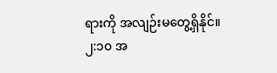ရားကို အလျဉ်းမတွေ့ရှိနိုင်။
၂:၁၀ အ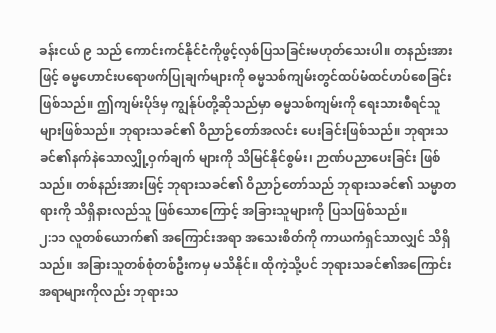ခန်းငယ် ၉ သည် ကောင်းကင်နိုင်ငံကိုဖွင့်လှစ်ပြသခြင်းမဟုတ်သေးပါ။ တနည်းအားဖြင့် ဓမ္မဟောင်းပရောဖက်ပြုချက်များကို ဓမ္မသစ်ကျမ်းတွင်ထပ်မံထင်ဟပ်စေခြင်း ဖြစ်သည်။ ဤကျမ်းပိုဒ်မှ ကျွန်ုပ်တို့ဆိုသည်မှာ ဓမ္မသစ်ကျမ်းကို ရေးသားစီရင်သူများဖြစ်သည်။ ဘုရားသခင်၏ ဝိညာဉ်တော်အလင်း ပေးခြင်းဖြစ်သည်။ ဘုရားသခင်၏နက်နဲသောလျှို့ဝှက်ချက် များကို သိမြင်နိုင်စွမ်း၊ ဉာဏ်ပညာပေးခြင်း ဖြစ်သည်။ တစ်နည်းအားဖြင့် ဘုရားသခင်၏ ဝိညာဉ်တော်သည် ဘုရားသခင်၏ သမ္မာတရားကို သိရှိနားလည်သူ ဖြစ်သောကြောင့် အခြားသူများကို ပြသဖြစ်သည်။
၂:၁၁ လူတစ်ယောက်၏ အကြောင်းအရာ အသေးစိတ်ကို ကာယကံရှင်သာလျှင် သိရှိသည်။ အခြားသူတစ်စုံတစ်ဦးကမှ မသိနိုင်။ ထိုကဲ့သို့ပင် ဘုရားသခင်၏အကြောင်းအရာများကိုလည်း ဘုရားသ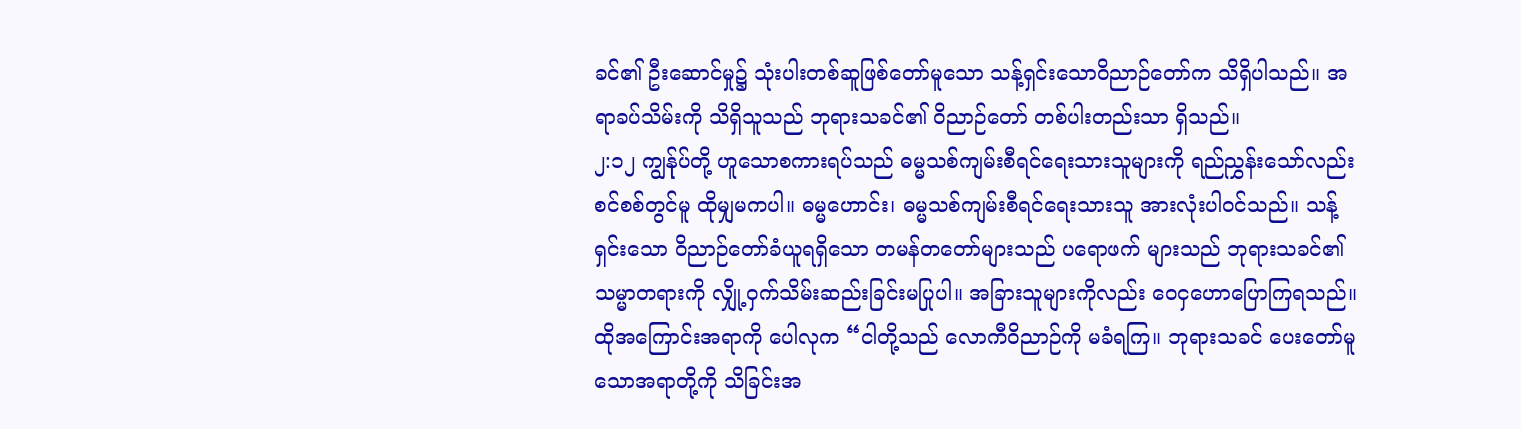ခင်၏ ဦးဆောင်မှု၌ သုံးပါးတစ်ဆူဖြစ်တော်မူသော သန့်ရှင်းသောဝိညာဉ်တော်က သိရှိပါသည်။ အရာခပ်သိမ်းကို သိရှိသူသည် ဘုရားသခင်၏ ဝိညာဉ်တော် တစ်ပါးတည်းသာ ရှိသည်။
၂:၁၂ ကျွန်ုပ်တို့ ဟူသောစကားရပ်သည် ဓမ္မသစ်ကျမ်းစီရင်ရေးသားသူများကို ရည်ညွှန်းသော်လည်း စင်စစ်တွင်မူ ထိုမျှမကပါ။ ဓမ္မဟောင်း၊ ဓမ္မသစ်ကျမ်းစီရင်ရေးသားသူ အားလုံးပါဝင်သည်။ သန့်ရှင်းသော ဝိညာဉ်တော်ခံယူရရှိသော တမန်တတော်များသည် ပရောဖက် များသည် ဘုရားသခင်၏ သမ္မာတရားကို လျှို့ဝှက်သိမ်းဆည်းခြင်းမပြုပါ။ အခြားသူများကိုလည်း ဝေငှဟောပြောကြရသည်။
ထိုအကြောင်းအရာကို ပေါလုက “ငါတို့သည် လောကီဝိညာဉ်ကို မခံရကြ။ ဘုရားသခင် ပေးတော်မူသောအရာတို့ကို သိခြင်းအ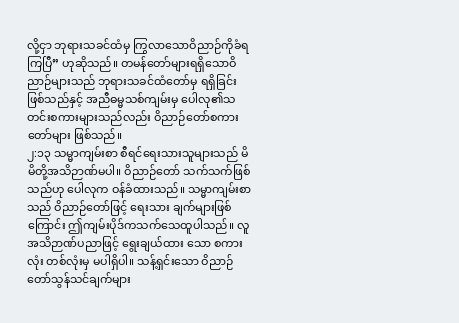လို့ငှာ ဘုရားသခင်ထံမှ ကြွလာသောဝိညာဉ်ကိုခံရကြပြီ” ဟုဆိုသည်။ တမန်တော်များရရှိသောဝိညာဉ်များသည် ဘုရားသခင်ထံတော်မှ ရရှိခြင်းဖြစ်သည်နှင့် အညီဓမ္မသစ်ကျမ်းမှ ပေါလု၏သတင်းစကားများသည်လည်း ဝိညာဉ်တော်စကားတော်များ ဖြစ်သည်။
၂:၁၃ သမ္မာကျမ်းစာ စီရင်ရေးသားသူများသည် မိမိတို့အသိဉာဏ်မပါ။ ဝိညာဉ်တော် သက်သက်ဖြစ်သည်ဟု ပေါလုက ဝန်ခံထားသည်။ သမ္မာကျမ်းစာသည် ဝိညာဉ်တော်ဖြင့် ရေးသား ချက်များဖြစ်ကြောင်း ဤကျမ်းပိုဒ်ကသက်သေထူပါသည်။ လူအသိဉာဏ်ပညာဖြင့် ရွေးချယ်ထား သော စကားလုံး တစ်လုံးမှ မပါရှိပါ။ သန့်ရှင်းသော ဝိညာဉ်တော်သွန်သင်ချက်များ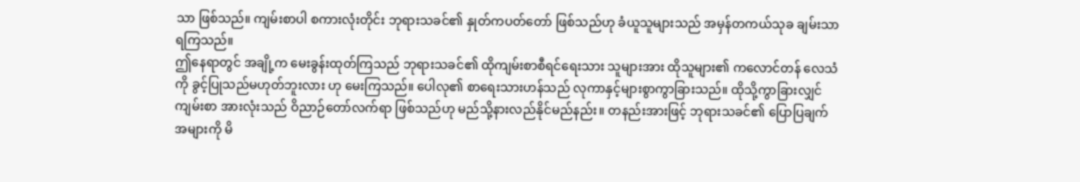သာ ဖြစ်သည်။ ကျမ်းစာပါ စကားလုံးတိုင်း ဘုရားသခင်၏ နှုတ်ကပတ်တော် ဖြစ်သည်ဟု ခံယူသူများသည် အမှန်တကယ်သုခ ချမ်းသာရကြသည်။
ဤနေရာတွင် အချို့က မေးခွန်းထုတ်ကြသည် ဘုရားသခင်၏ ထိုကျမ်းစာစီရင်ရေးသား သူများအား ထိုသူများ၏ ကလောင်တန် လေသံကို ခွင့်ပြုသည်မဟုတ်ဘူးလား ဟု မေးကြသည်။ ပေါလု၏ စာရေးသားဟန်သည် လုကာနှင့်များစွာကွာခြားသည်။ ထိုသို့ကွာခြားလျှင် ကျမ်းစာ အားလုံးသည် ဝိညာဉ်တော်လက်ရာ ဖြစ်သည်ဟု မည်သို့နားလည်နိုင်မည်နည်း။ တနည်းအားဖြင့် ဘုရားသခင်၏ ပြောပြချက်အများကို မိ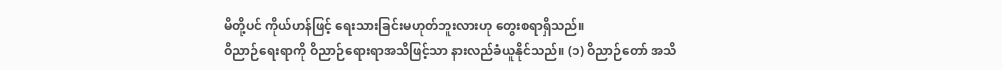မိတို့ပင် ကိုယ်ဟန်ဖြင့် ရေးသားခြင်းမဟုတ်ဘူးလားဟု တွေးစရာရှိသည်။
ဝိညာဉ်ရေးရာကို ဝိညာဉ်ရေားရာအသိဖြင့်သာ နားလည်ခံယူနိုင်သည်။ (၁) ဝိညာဉ်တော် အသိ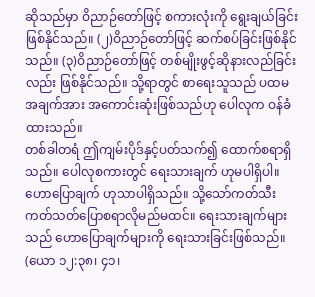ဆိုသည်မှာ ဝိညာဉ်တော်ဖြင့် စကားလုံးကို ရွေးချယ်ခြင်းဖြစ်နိုင်သည်။ (၂)ဝိညာဉ်တော်ဖြင့် ဆက်စပ်ခြင်းဖြစ်နိုင်သည်။ (၃)ဝိညာဉ်တော်ဖြင့် တစ်မျိုးဖွင့်ဆိုနားလည်ခြင်းလည်း ဖြစ်နိုင်သည်။ သို့ရာတွင် စာရေးသူသည် ပထမအချက်အား အကောင်းဆုံးဖြစ်သည်ဟု ပေါလုက ဝန်ခံထားသည်။
တစ်ခါတရံ ဤကျမ်းပိုဒ်နှင့်ပတ်သက်၍ ထောက်စရာရှိသည်။ ပေါလုစကားတွင် ရေးသားချက် ဟုမပါရှိပါ။ ဟောပြောချက် ဟုသာပါရှိသည်။ သို့သော်ကတ်သီးကတ်သတ်ပြောစရာလိုမည်မထင်။ ရေးသားချက်များသည် ဟောပြောချက်များကို ရေးသားခြင်းဖြစ်သည်။ (ယော ၁၂:၃၈၊ ၄၁၊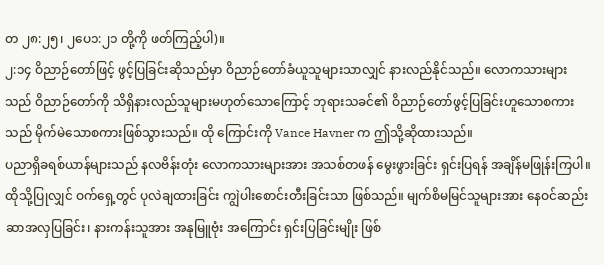တ ၂၈:၂၅၊ ၂ပေ၁:၂၁ တို့ကို ဖတ်ကြည့်ပါ)။
၂:၁၄ ဝိညာဉ်တော်ဖြင့် ဖွင့်ပြခြင်းဆိုသည်မှာ ဝိညာဉ်တော်ခံယူသူများသာလျှင် နားလည်နိုင်သည်။ လောကသားများသည် ဝိညာဉ်တော်ကို သိရှိနားလည်သူများမဟုတ်သောကြောင့် ဘုရားသခင်၏ ဝိညာဉ်တော်ဖွင့်ပြခြင်းဟူသောစကားသည် မိုက်မဲသောစကားဖြစ်သွားသည်။ ထို ကြောင်းကို Vance Havner က ဤသို့ဆိုထားသည်။
ပညာရှိခရစ်ယာန်များသည် နလဗိန်းတုံး လောကသားများအား အသစ်တဖန် မွေးဖွားခြင်း ရှင်းပြရန် အချိန်မဖြုန်းကြပါ။ ထိုသို့ပြုလျှင် ဝက်ရှေ့တွင် ပုလဲချထားခြင်း ကျွဲပါးစောင်းတီးခြင်းသာ ဖြစ်သည်။ မျက်စိမမြင်သူများအား နေဝင်ဆည်းဆာအလှပြခြင်း၊ နားကန်းသူအား အနုမြူဗုံး အကြောင်း ရှင်းပြခြင်းမျိုး ဖြစ်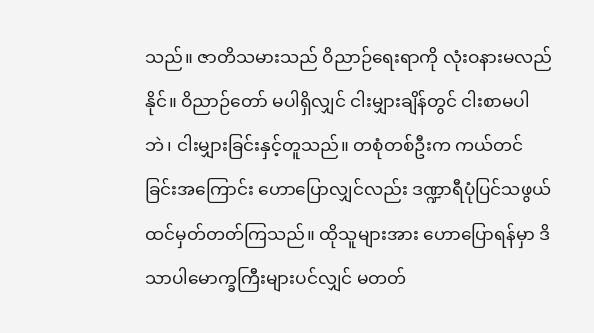သည်။ ဇာတိသမားသည် ဝိညာဉ်ရေးရာကို လုံးဝနားမလည်နိုင်။ ဝိညာဉ်တော် မပါရှိလျှင် ငါးမျှားချိန်တွင် ငါးစာမပါဘဲ၊ ငါးမျှားခြင်းနှင့်တူသည်။ တစုံတစ်ဦးက ကယ်တင်ခြင်းအကြောင်း ဟောပြောလျှင်လည်း ဒဏ္ဍာရီပုံပြင်သဖွယ် ထင်မှတ်တတ်ကြသည်။ ထိုသူများအား ဟောပြောရန်မှာ ဒိသာပါမောက္ခကြီးများပင်လျှင် မတတ်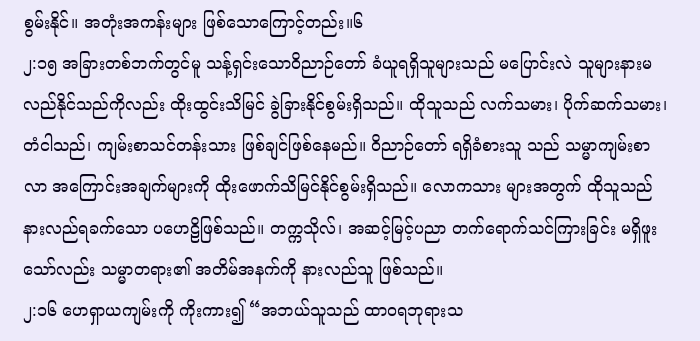စွမ်းနိုင်။ အတုံးအကန်းများ ဖြစ်သောကြောင့်တည်း။၆
၂:၁၅ အခြားတစ်ဘက်တွင်မူ သန့်ရှင်းသောဝိညာဉ်တော် ခံယူရရှိသူများသည် မပြောင်းလဲ သူများနားမလည်နိုင်သည်ကိုလည်း ထိုးထွင်းသိမြင် ခွဲခြားနိုင်စွမ်းရှိသည်။ ထိုသူသည် လက်သမား၊ ပိုက်ဆက်သမား၊ တံငါသည်၊ ကျမ်းစာသင်တန်းသား ဖြစ်ချင်ဖြစ်နေမည်။ ဝိညာဉ်တော် ရရှိခံစားသူ သည် သမ္မာကျမ်းစာလာ အကြောင်းအချက်များကို ထိုးဖောက်သိမြင်နိုင်စွမ်းရှိသည်။ လောကသား များအတွက် ထိုသူသည်နားလည်ရခက်သော ပဟေဠိဖြစ်သည်။ တက္ကသိုလ်၊ အဆင့်မြင့်ပညာ တက်ရောက်သင်ကြားခြင်း မရှိဖူးသော်လည်း သမ္မာတရား၏ အတိမ်အနက်ကို နားလည်သူ ဖြစ်သည်။
၂:၁၆ ဟေရှာယကျမ်းကို ကိုးကား၍ “အဘယ်သူသည် ထာဝရဘုရားသ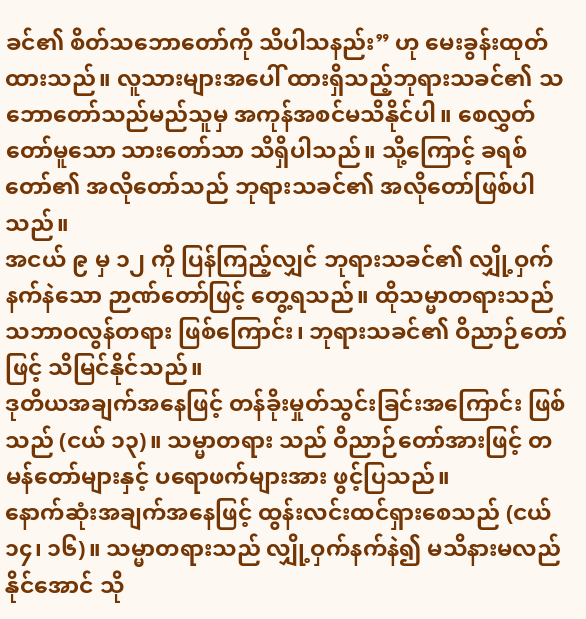ခင်၏ စိတ်သဘောတော်ကို သိပါသနည်း” ဟု မေးခွန်းထုတ်ထားသည်။ လူသားများအပေါ် ထားရှိသည့်ဘုရားသခင်၏ သဘောတော်သည်မည်သူမှ အကုန်အစင်မသိနိုင်ပါ။ စေလွှတ်တော်မူသော သားတော်သာ သိရှိပါသည်။ သို့ကြောင့် ခရစ်တော်၏ အလိုတော်သည် ဘုရားသခင်၏ အလိုတော်ဖြစ်ပါသည်။
အငယ် ၉ မှ ၁၂ ကို ပြန်ကြည့်လျှင် ဘုရားသခင်၏ လျှို့ဝှက်နက်နဲသော ဉာဏ်တော်ဖြင့် တွေ့ရသည်။ ထိုသမ္မာတရားသည် သဘာဝလွန်တရား ဖြစ်ကြောင်း၊ ဘုရားသခင်၏ ဝိညာဉ်တော်ဖြင့် သိမြင်နိုင်သည်။
ဒုတိယအချက်အနေဖြင့် တန်ခိုးမှုတ်သွင်းခြင်းအကြောင်း ဖြစ်သည် (ငယ် ၁၃)။ သမ္မာတရား သည် ဝိညာဉ်တော်အားဖြင့် တမန်တော်များနှင့် ပရောဖက်များအား ဖွင့်ပြသည်။
နောက်ဆုံးအချက်အနေဖြင့် ထွန်းလင်းထင်ရှားစေသည် (ငယ် ၁၄၊ ၁၆)။ သမ္မာတရားသည် လျှို့ဝှက်နက်နဲ၍ မသိနားမလည်နိုင်အောင် သို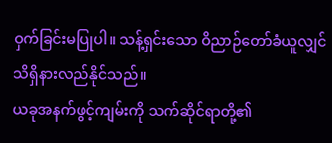ဝှက်ခြင်းမပြုပါ။ သန့်ရှင်းသော ဝိညာဉ်တော်ခံယူလျှင် သိရှိနားလည်နိုင်သည်။
ယခုအနက်ဖွင့်ကျမ်းကို သက်ဆိုင်ရာတို့၏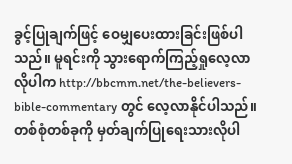ခွင့်ပြုချက်ဖြင့် ဝေမျှပေးထားခြင်းဖြစ်ပါသည်။ မူရင်းကို သွားရောက်ကြည့်ရှုလေ့လာလိုပါက http://bbcmm.net/the-believers-bible-commentary တွင် လေ့လာနိုင်ပါသည်။
တစ်စုံတစ်ခုကို မှတ်ချက်ပြုရေးသားလိုပါ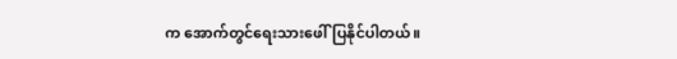က အောက်တွင်ရေးသားဖေါ်ပြနိုင်ပါတယ်။